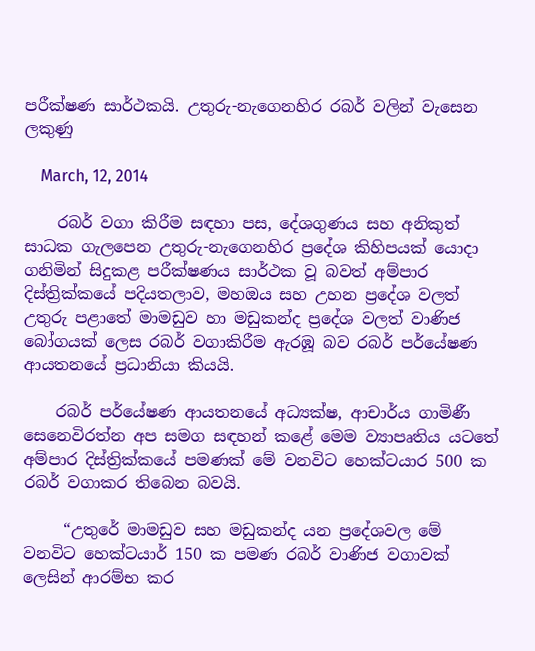පරීක්ෂණ සාර්ථකයි. උතුරු-නැගෙනහිර රබර් වලින් වැසෙන ලකුණු

    March, 12, 2014

    රබර් වගා කිරීම සඳහා පස, දේශගුණය සහ අනිකුත් සාධක ගැලපෙන උතුරු-නැගෙනහිර ප්‍රදේශ කිහිපයක් යොදා ගනිමින් සිදුකළ පරීක්ෂණය සාර්ථක වූ බවත් අම්පාර දිස්ත්‍රික්කයේ පදියතලාව, මහඔය සහ උහන ප්‍රදේශ වලත් උතුරු පළාතේ මාමඩුව හා මඩුකන්ද ප්‍රදේශ වලත් වාණිජ බෝගයක් ලෙස රබර් වගාකිරීම ඇරඹූ බව රබර් පර්යේෂණ ආයතනයේ ප්‍රධානියා කියයි.

    රබර් පර්යේෂණ ආයතනයේ අධ්‍යක්ෂ, ආචාර්ය ගාමිණී සෙනෙවිරත්න අප සමග සඳහන් කළේ මෙම ව්‍යාපෘතිය යටතේ අම්පාර දිස්ත්‍රික්කයේ පමණක් මේ වනවිට හෙක්ටයාර 500 ක රබර් වගාකර තිබෙන බවයි.

     “උතුරේ මාමඩුව සහ මඩුකන්ද යන ප්‍රදේශවල මේ වනවිට හෙක්ටයාර් 150 ක පමණ රබර් වාණිජ වගාවක් ලෙසින් ආරම්භ කර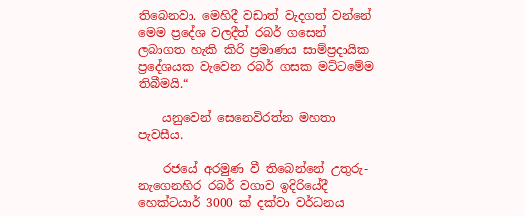තිබෙනවා. මෙහිදී වඩාත් වැදගත් වන්නේ මෙම ප්‍රදේශ වලදීත් රබර් ගසෙන් ලබාගත හැකි කිරි ප්‍රමාණය සාම්ප්‍රදායික ප්‍රදේශයක වැවෙන රබර් ගසක මට්ටමේම තිබීමයි.“

    යනුවෙන් සෙනෙවිරත්න මහතා පැවසීය.

    රජයේ අරමුණ වී තිබෙන්නේ උතුරු-නැගෙනහිර රබර් වගාව ඉදිරියේදී හෙක්ටයාර් 3000 ක් දක්වා වර්ධනය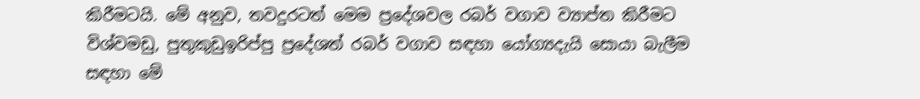කිරීමටයි. මේ අනුව, තවදුරටත් මෙම ප්‍රදේශවල රබර් වගාව ව්‍යාප්ත කිරීමට විශ්වමඩු, පුතුකුඩුඉරිප්පු ප්‍රදේශත් රබර් වගාව සඳහා යෝග්‍යදැයි සොයා බැලීම සඳහා මේ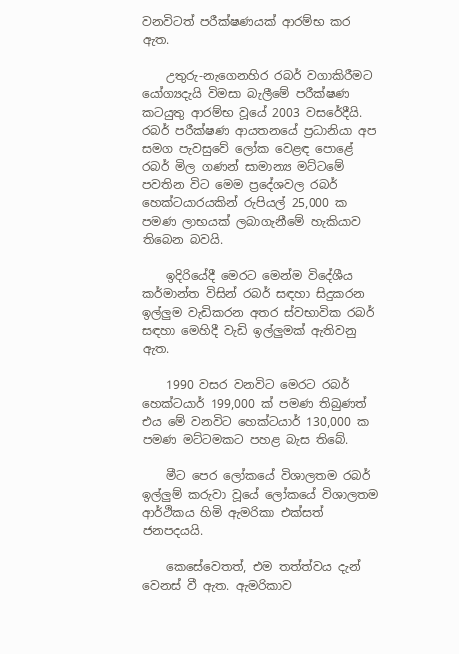වනවිටත් පරීක්ෂණයක් ආරම්භ කර ඇත.

    උතුරු-නැගෙනහිර රබර් වගාකිරීමට යෝග්‍යදැයි විමසා බැලීමේ පරීක්ෂණ කටයුතු ආරම්භ වූයේ 2003 වසරේදීයි. රබර් පරීක්ෂණ ආයතනයේ ප්‍රධානියා අප සමග පැවසුවේ ලෝක වෙළඳ පොළේ රබර් මිල ගණන් සාමාන්‍ය මට්ටමේ පවතින විට මෙම ප්‍රදේශවල රබර් හෙක්ටයාරයකින් රුපියල් 25,000 ක පමණ ලාභයක් ලබාගැනීමේ හැකියාව තිබෙන බවයි.

    ඉදිරියේදී මෙරට මෙන්ම විදේශීය කර්මාන්ත විසින් රබර් සඳහා සිදුකරන ඉල්ලුම වැඩිකරන අතර ස්වභාවික රබර් සඳහා මෙහිදී වැඩි ඉල්ලුමක් ඇතිවනු ඇත.

    1990 වසර වනවිට මෙරට රබර් හෙක්ටයාර් 199,000 ක් පමණ තිබුණත් එය මේ වනවිට හෙක්ටයාර් 130,000 ක පමණ මට්ටමකට පහළ බැස තිබේ.

    මීට පෙර ලෝකයේ විශාලතම රබර් ඉල්ලුම් කරුවා වූයේ ලෝකයේ විශාලතම ආර්ථිකය හිමි ඇමරිකා එක්සත් ජනපදයයි.

    කෙසේවෙතත්, එම තත්ත්වය දැන් වෙනස් වී ඇත. ඇමරිකාව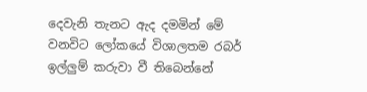දෙවැනි තැනට ඇද දමමින් මේ වනවිට ලෝකයේ විශාලතම රබර් ඉල්ලුම් කරුවා වී තිබෙන්නේ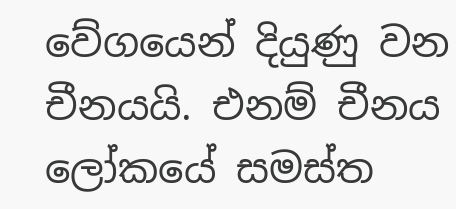වේගයෙන් දියුණු වන චීනයයි. එනම් චීනය ලෝකයේ සමස්ත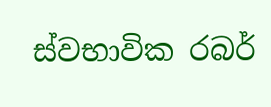ස්වභාවික රබර්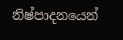නිෂ්පාදනයෙන්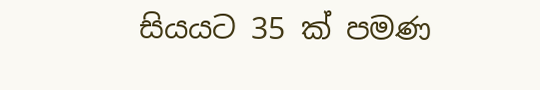සියයට 35 ක් පමණ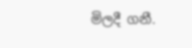මිලදී ගනී.